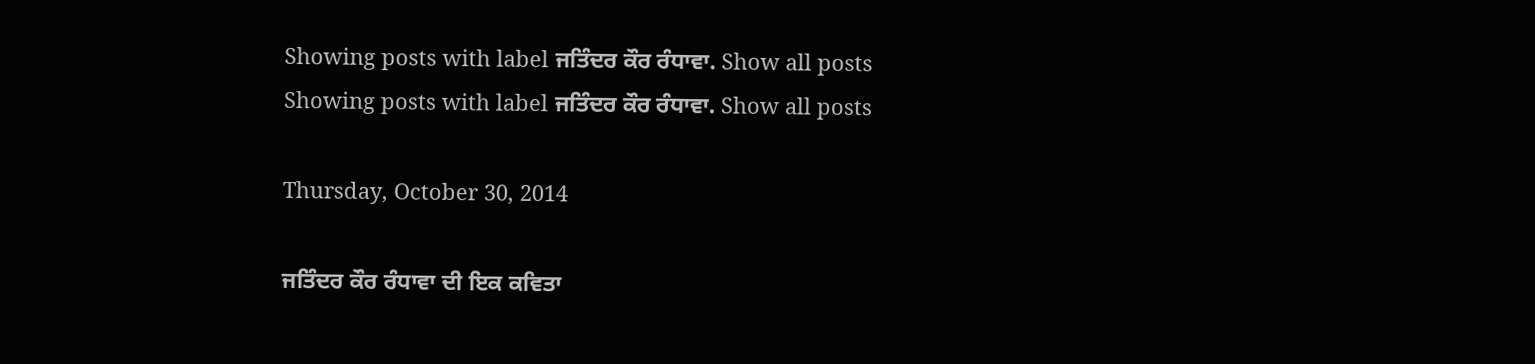Showing posts with label ਜਤਿੰਦਰ ਕੌਰ ਰੰਧਾਵਾ. Show all posts
Showing posts with label ਜਤਿੰਦਰ ਕੌਰ ਰੰਧਾਵਾ. Show all posts

Thursday, October 30, 2014

ਜਤਿੰਦਰ ਕੌਰ ਰੰਧਾਵਾ ਦੀ ਇਕ ਕਵਿਤਾ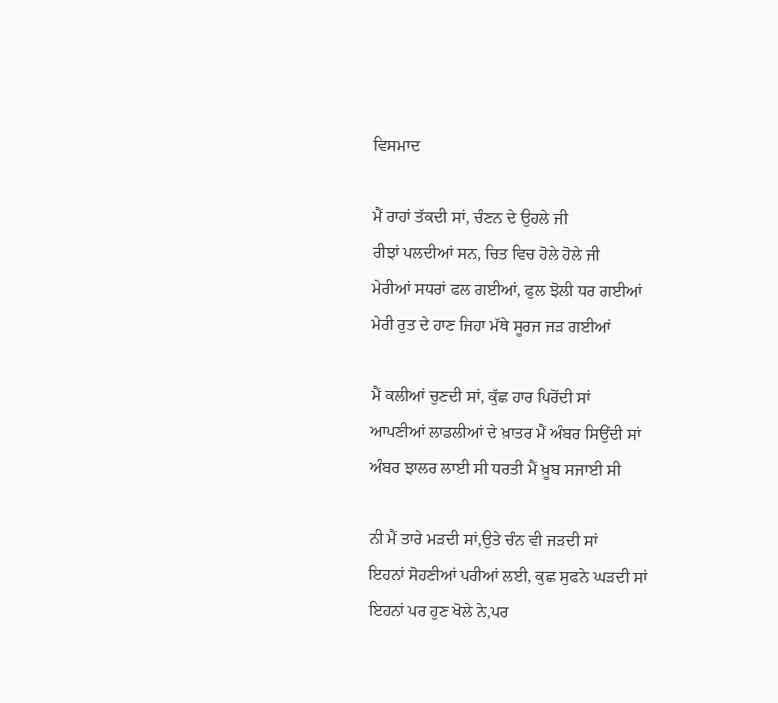ਵਿਸਮਾਦ

ਮੈਂ ਰਾਹਾਂ ਤੱਕਦੀ ਸਾਂ, ਚੰਣਨ ਦੇ ਉਹਲੇ ਜੀ
ਰੀਝਾਂ ਪਲਦੀਆਂ ਸਨ, ਚਿਤ ਵਿਚ ਹੋਲੇ ਹੋਲੇ ਜੀ
ਮੇਰੀਆਂ ਸਧਰਾਂ ਫਲ ਗਈਆਂ, ਫੁਲ ਝੋਲੀ ਧਰ ਗਈਆਂ
ਮੇਰੀ ਰੁਤ ਦੇ ਹਾਣ ਜਿਹਾ ਮੱਥੇ ਸੂਰਜ ਜੜ ਗਈਆਂ

ਮੈਂ ਕਲੀਆਂ ਚੁਣਦੀ ਸਾਂ, ਕੁੱਛ ਹਾਰ ਪਿਰੋਂਦੀ ਸਾਂ
ਆਪਣੀਆਂ ਲਾਡਲੀਆਂ ਦੇ ਖ਼ਾਤਰ ਮੈਂ ਅੰਬਰ ਸਿਉਂਦੀ ਸਾਂ
ਅੰਬਰ ਝਾਲਰ ਲਾਈ ਸੀ ਧਰਤੀ ਮੈਂ ਖ਼ੂਬ ਸਜਾਈ ਸੀ

ਨੀ ਮੈਂ ਤਾਰੇ ਮੜਦੀ ਸਾਂ,ਉਤੇ ਚੰਨ ਵੀ ਜੜਦੀ ਸਾਂ
ਇਹਨਾਂ ਸੋਹਣੀਆਂ ਪਰੀਆਂ ਲਈ, ਕੁਛ ਸੁਫਨੇ ਘੜਦੀ ਸਾਂ
ਇਹਨਾਂ ਪਰ ਹੁਣ ਖੋਲੇ ਨੇ,ਪਰ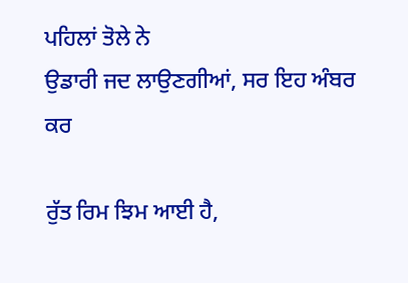ਪਹਿਲਾਂ ਤੋਲੇ ਨੇ
ਉਡਾਰੀ ਜਦ ਲਾਉਣਗੀਆਂ, ਸਰ ਇਹ ਅੰਬਰ ਕਰ

ਰੁੱਤ ਰਿਮ ਝਿਮ ਆਈ ਹੈ,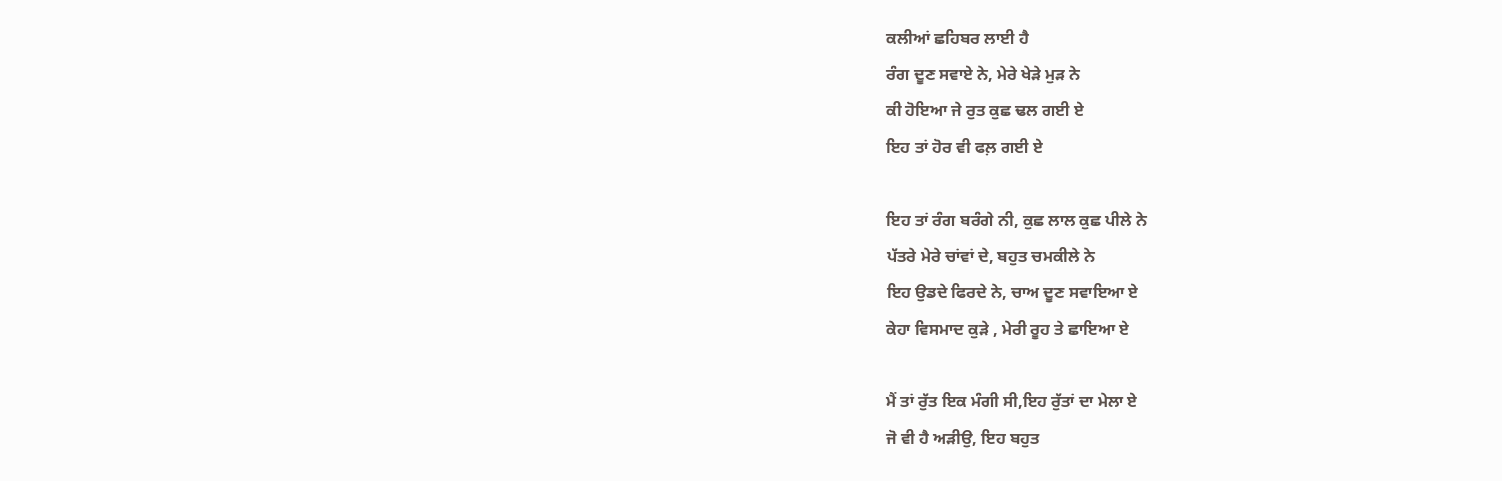ਕਲੀਆਂ ਛਹਿਬਰ ਲਾਈ ਹੈ
ਰੰਗ ਦੂਣ ਸਵਾਏ ਨੇ, ਮੇਰੇ ਖੇੜੇ ਮੁੜ ਨੇ
ਕੀ ਹੋਇਆ ਜੇ ਰੁਤ ਕੁਛ ਢਲ ਗਈ ਏ
ਇਹ ਤਾਂ ਹੋਰ ਵੀ ਫਲ਼ ਗਈ ਏ

ਇਹ ਤਾਂ ਰੰਗ ਬਰੰਗੇ ਨੀ, ਕੁਛ ਲਾਲ ਕੁਛ ਪੀਲੇ ਨੇ
ਪੱਤਰੇ ਮੇਰੇ ਚਾਂਵਾਂ ਦੇ, ਬਹੁਤ ਚਮਕੀਲੇ ਨੇ
ਇਹ ਉਡਦੇ ਫਿਰਦੇ ਨੇ, ਚਾਅ ਦੂਣ ਸਵਾਇਆ ਏ
ਕੇਹਾ ਵਿਸਮਾਦ ਕੁੜੇ , ਮੇਰੀ ਰੂਹ ਤੇ ਛਾਇਆ ਏ

ਮੈਂ ਤਾਂ ਰੁੱਤ ਇਕ ਮੰਗੀ ਸੀ,ਇਹ ਰੁੱਤਾਂ ਦਾ ਮੇਲਾ ਏ
ਜੋ ਵੀ ਹੈ ਅੜੀਉ, ਇਹ ਬਹੁਤ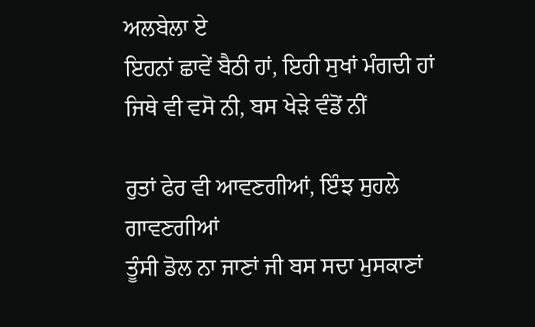ਅਲਬੇਲਾ ਏ
ਇਹਨਾਂ ਛਾਵੇਂ ਬੈਠੀ ਹਾਂ, ਇਹੀ ਸੁਖਾਂ ਮੰਗਦੀ ਹਾਂ
ਜਿਥੇ ਵੀ ਵਸੋ ਨੀ, ਬਸ ਖੇੜੇ ਵੰਡੋਂ ਨੀਂ

ਰੁਤਾਂ ਫੇਰ ਵੀ ਆਵਣਗੀਆਂ, ਇੰਝ ਸੁਹਲੇ ਗਾਵਣਗੀਆਂ
ਤੂੰਸੀ ਡੋਲ ਨਾ ਜਾਣਾਂ ਜੀ ਬਸ ਸਦਾ ਮੁਸਕਾਣਾਂ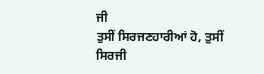ਜੀ
ਤੁਸੀਂ ਸਿਰਜਣਹਾਰੀਆਂ ਹੋ, ਤੁਸੀਂ ਸਿਰਜੀ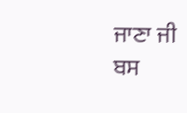ਜਾਣਾ ਜੀ
ਬਸ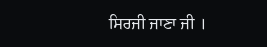ਸਿਰਜੀ ਜਾਣਾ ਜੀ ।